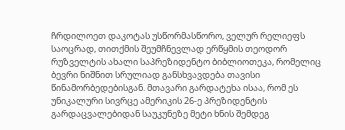ჩრდილოეთ დაკოტას უსწორმასწორო, ველურ რელიეფს საოცრად, თითქმის შეუმჩნევლად ერწყმის თეოდორ რუზველტის ახალი საპრეზიდენტო ბიბლიოთეკა, რომელიც ბევრი ნიშნით სრულიად განსხვავდება თავისი წინამორბედებისგან. მთავარი გარდატეხა ისაა, რომ ეს უნიკალური სივრცე ამერიკის 26-ე პრეზიდენტის გარდაცვალებიდან საუკუნეზე მეტი ხნის შემდეგ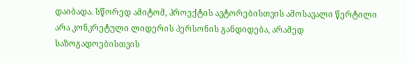დაიბადა. სწორედ ამიტომ, პროექტის ავტორებისთვის ამოსავალი წერტილი არა კონკრეტული ლიდერის პერსონის განდიდება, არამედ საზოგადოებისთვის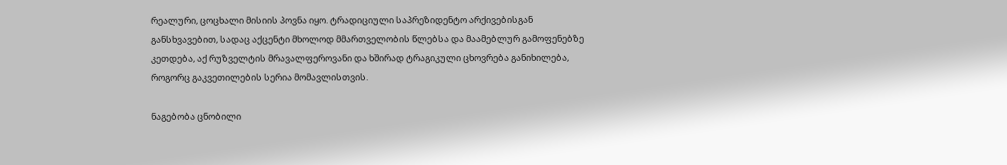რეალური, ცოცხალი მისიის პოვნა იყო. ტრადიციული საპრეზიდენტო არქივებისგან განსხვავებით, სადაც აქცენტი მხოლოდ მმართველობის წლებსა და მაამებლურ გამოფენებზე კეთდება, აქ რუზველტის მრავალფეროვანი და ხშირად ტრაგიკული ცხოვრება განიხილება, როგორც გაკვეთილების სერია მომავლისთვის.

ნაგებობა ცნობილი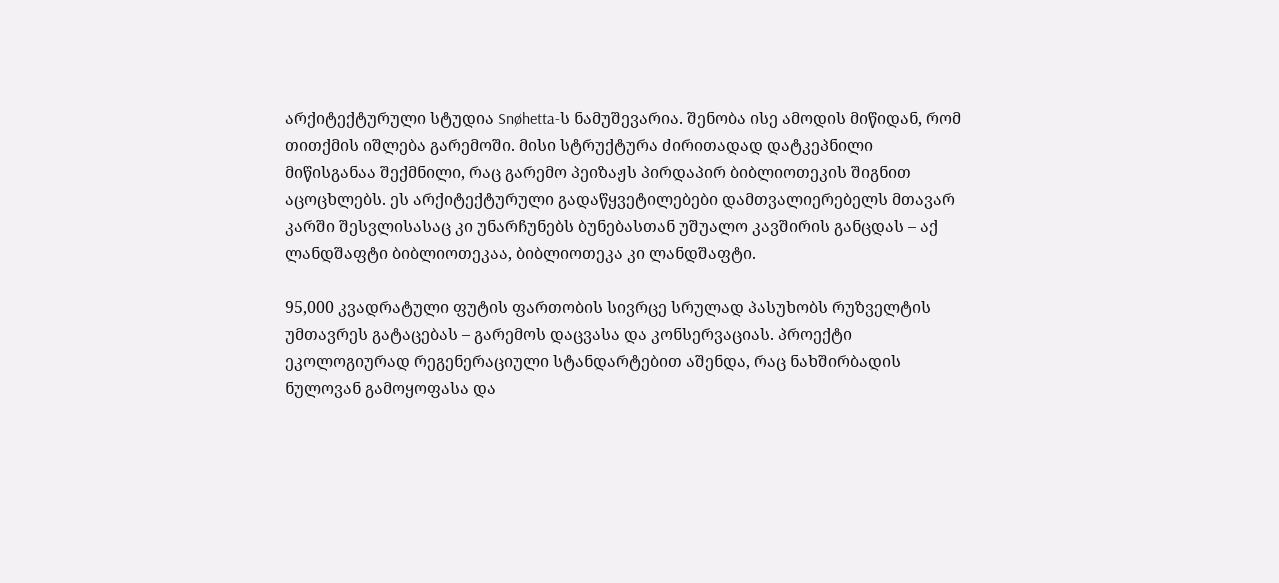არქიტექტურული სტუდია Snøhetta-ს ნამუშევარია. შენობა ისე ამოდის მიწიდან, რომ თითქმის იშლება გარემოში. მისი სტრუქტურა ძირითადად დატკეპნილი მიწისგანაა შექმნილი, რაც გარემო პეიზაჟს პირდაპირ ბიბლიოთეკის შიგნით აცოცხლებს. ეს არქიტექტურული გადაწყვეტილებები დამთვალიერებელს მთავარ კარში შესვლისასაც კი უნარჩუნებს ბუნებასთან უშუალო კავშირის განცდას – აქ ლანდშაფტი ბიბლიოთეკაა, ბიბლიოთეკა კი ლანდშაფტი.

95,000 კვადრატული ფუტის ფართობის სივრცე სრულად პასუხობს რუზველტის უმთავრეს გატაცებას – გარემოს დაცვასა და კონსერვაციას. პროექტი ეკოლოგიურად რეგენერაციული სტანდარტებით აშენდა, რაც ნახშირბადის ნულოვან გამოყოფასა და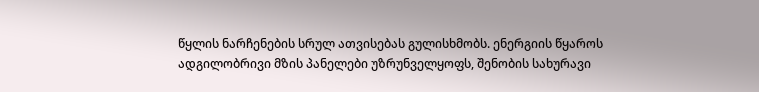წყლის ნარჩენების სრულ ათვისებას გულისხმობს. ენერგიის წყაროს ადგილობრივი მზის პანელები უზრუნველყოფს, შენობის სახურავი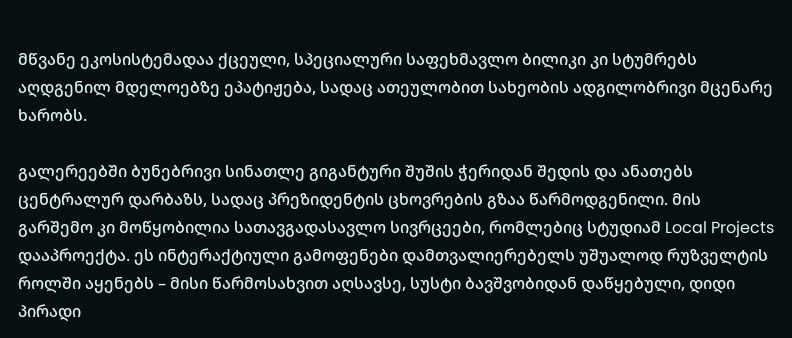მწვანე ეკოსისტემადაა ქცეული, სპეციალური საფეხმავლო ბილიკი კი სტუმრებს აღდგენილ მდელოებზე ეპატიჟება, სადაც ათეულობით სახეობის ადგილობრივი მცენარე ხარობს.

გალერეებში ბუნებრივი სინათლე გიგანტური შუშის ჭერიდან შედის და ანათებს ცენტრალურ დარბაზს, სადაც პრეზიდენტის ცხოვრების გზაა წარმოდგენილი. მის გარშემო კი მოწყობილია სათავგადასავლო სივრცეები, რომლებიც სტუდიამ Local Projects დააპროექტა. ეს ინტერაქტიული გამოფენები დამთვალიერებელს უშუალოდ რუზველტის როლში აყენებს – მისი წარმოსახვით აღსავსე, სუსტი ბავშვობიდან დაწყებული, დიდი პირადი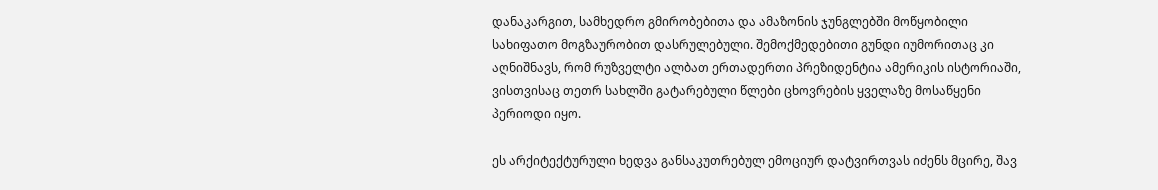დანაკარგით, სამხედრო გმირობებითა და ამაზონის ჯუნგლებში მოწყობილი სახიფათო მოგზაურობით დასრულებული. შემოქმედებითი გუნდი იუმორითაც კი აღნიშნავს, რომ რუზველტი ალბათ ერთადერთი პრეზიდენტია ამერიკის ისტორიაში, ვისთვისაც თეთრ სახლში გატარებული წლები ცხოვრების ყველაზე მოსაწყენი პერიოდი იყო.

ეს არქიტექტურული ხედვა განსაკუთრებულ ემოციურ დატვირთვას იძენს მცირე, შავ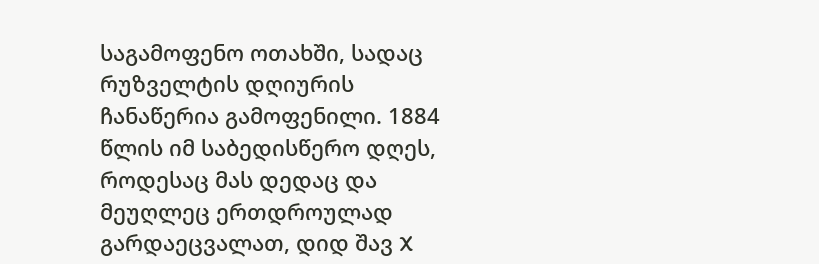საგამოფენო ოთახში, სადაც რუზველტის დღიურის ჩანაწერია გამოფენილი. 1884 წლის იმ საბედისწერო დღეს, როდესაც მას დედაც და მეუღლეც ერთდროულად გარდაეცვალათ, დიდ შავ X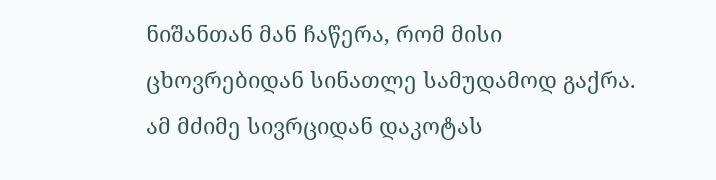ნიშანთან მან ჩაწერა, რომ მისი ცხოვრებიდან სინათლე სამუდამოდ გაქრა. ამ მძიმე სივრციდან დაკოტას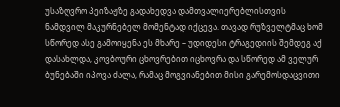უსაზღვრო პეიზაჟზე გადახედვა დამთვალიერებლისთვის ნამდვილ მაკურნებელ მომენტად იქცევა. თავად რუზველტმაც ხომ სწორედ ასე გამოიყენა ეს მხარე – უდიდესი ტრაგედიის შემდეგ აქ დასახლდა, კოვბოური ცხოვრებით იცხოვრა და სწორედ ამ ველურ ბუნებაში იპოვა ძალა, რამაც მოგვიანებით მისი გარემოსდაცვითი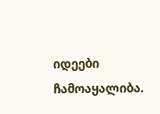იდეები ჩამოაყალიბა.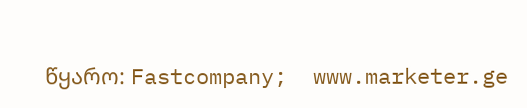წყარო: Fastcompany;  www.marketer.ge